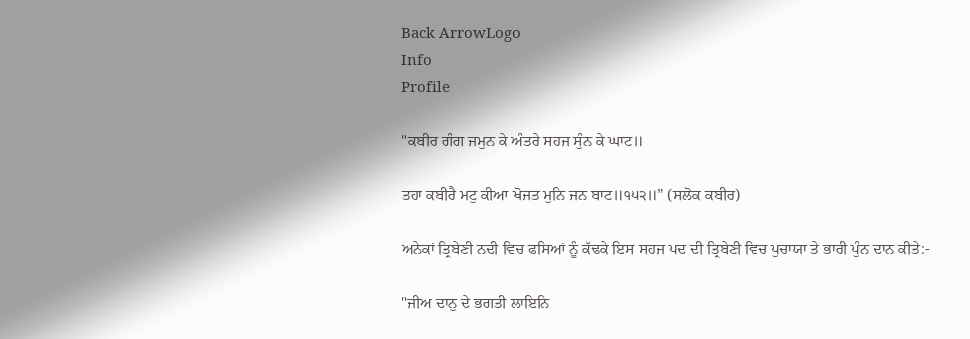Back ArrowLogo
Info
Profile

"ਕਬੀਰ ਗੰਗ ਜਮੁਨ ਕੇ ਅੰਤਰੇ ਸਹਜ ਸੁੰਨ ਕੇ ਘਾਟ॥

ਤਹਾ ਕਬੀਰੈ ਮਟੁ ਕੀਆ ਖੋਜਤ ਮੁਨਿ ਜਨ ਬਾਟ॥੧੫੨॥” (ਸਲੋਕ ਕਬੀਰ)

ਅਨੇਕਾਂ ਤ੍ਰਿਬੇਣੀ ਨਦੀ ਵਿਚ ਫਸਿਆਂ ਨੂੰ ਕੱਢਕੇ ਇਸ ਸਹਜ ਪਦ ਦੀ ਤ੍ਰਿਬੇਣੀ ਵਿਚ ਪੁਚਾਯਾ ਤੇ ਭਾਰੀ ਪੁੰਨ ਦਾਨ ਕੀਤੇ:-

"ਜੀਅ ਦਾਨੁ ਦੇ ਭਗਤੀ ਲਾਇਨਿ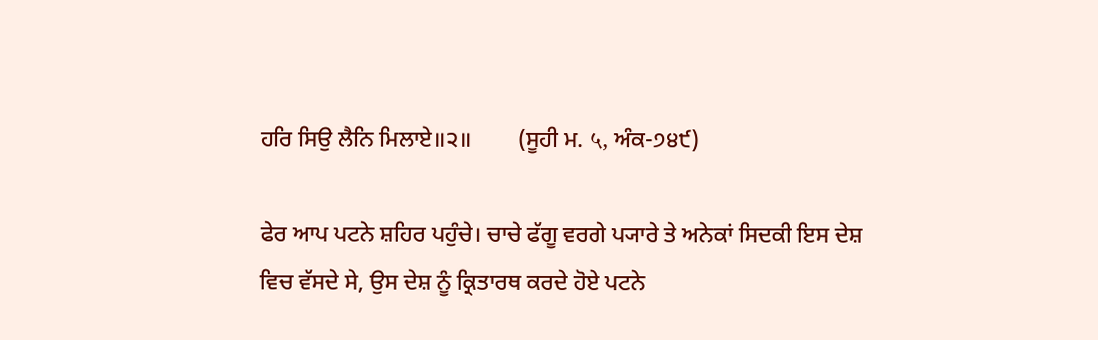ਹਰਿ ਸਿਉ ਲੈਨਿ ਮਿਲਾਏ॥੨॥        (ਸੂਹੀ ਮ. ५, ਅੰਕ-੭੪੯)

ਫੇਰ ਆਪ ਪਟਨੇ ਸ਼ਹਿਰ ਪਹੁੰਚੇ। ਚਾਚੇ ਫੱਗੂ ਵਰਗੇ ਪ੍ਯਾਰੇ ਤੇ ਅਨੇਕਾਂ ਸਿਦਕੀ ਇਸ ਦੇਸ਼ ਵਿਚ ਵੱਸਦੇ ਸੇ, ਉਸ ਦੇਸ਼ ਨੂੰ ਕ੍ਰਿਤਾਰਥ ਕਰਦੇ ਹੋਏ ਪਟਨੇ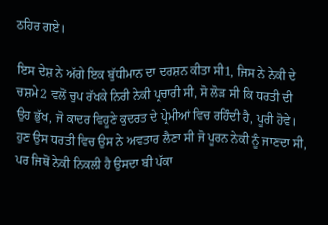ਠਹਿਰ ਗਏ।

ਇਸ ਦੇਸ਼ ਨੇ ਅੱਗੇ ਇਕ ਬੁੱਧੀਮਾਨ ਦਾ ਦਰਸ਼ਨ ਕੀਤਾ ਸੀ1, ਜਿਸ ਨੇ ਨੇਕੀ ਦੇ ਚਸ਼ਮੇ2 ਵਲੋਂ ਚੁਪ ਰੱਖਕੇ ਨਿਰੀ ਨੇਕੀ ਪ੍ਰਚਾਰੀ ਸੀ, ਸੋ ਲੋੜ ਸੀ ਕਿ ਧਰਤੀ ਦੀ ਉਹ ਭੁੱਖ, ਜੋ ਕਾਦਰ ਵਿਹੂਣੇ ਕੁਦਰਤ ਦੇ ਪ੍ਰੇਮੀਆਂ ਵਿਚ ਰਹਿੰਦੀ ਹੈ, ਪੂਰੀ ਹੋਵੇ। ਹੁਣ ਉਸ ਧਰਤੀ ਵਿਚ ਉਸ ਨੇ ਅਵਤਾਰ ਲੈਣਾ ਸੀ ਜੋ ਪੂਰਨ ਨੇਕੀ ਨੂੰ ਜਾਣਦਾ ਸੀ, ਪਰ ਜਿਥੋਂ ਨੇਕੀ ਨਿਕਲੀ ਹੈ ਉਸਦਾ ਬੀ ਪੱਕਾ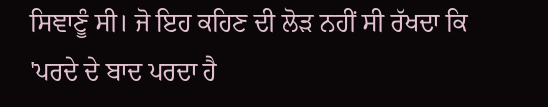ਸਿਞਾਣੂੰ ਸੀ। ਜੋ ਇਹ ਕਹਿਣ ਦੀ ਲੋੜ ਨਹੀਂ ਸੀ ਰੱਖਦਾ ਕਿ 'ਪਰਦੇ ਦੇ ਬਾਦ ਪਰਦਾ ਹੈ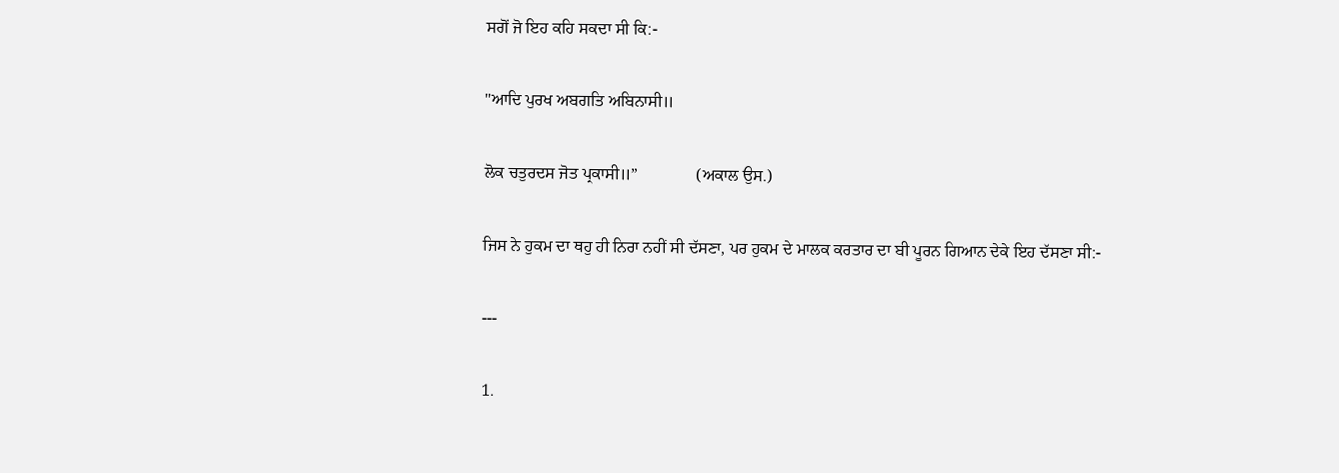ਸਗੋਂ ਜੋ ਇਹ ਕਹਿ ਸਕਦਾ ਸੀ ਕਿ:-

"ਆਦਿ ਪੁਰਖ ਅਬਗਤਿ ਅਬਿਨਾਸੀ॥

ਲੋਕ ਚਤੁਰਦਸ ਜੋਤ ਪ੍ਰਕਾਸੀ॥”              (ਅਕਾਲ ਉਸ.)

ਜਿਸ ਨੇ ਹੁਕਮ ਦਾ ਥਹੁ ਹੀ ਨਿਰਾ ਨਹੀਂ ਸੀ ਦੱਸਣਾ, ਪਰ ਹੁਕਮ ਦੇ ਮਾਲਕ ਕਰਤਾਰ ਦਾ ਬੀ ਪੂਰਨ ਗਿਆਨ ਦੇਕੇ ਇਹ ਦੱਸਣਾ ਸੀ:-

---

1.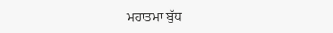ਮਹਾਤਮਾ ਬੁੱਧ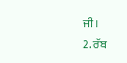ਜੀ।                         2. ਰੱਬ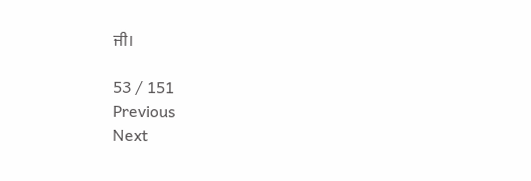ਜੀ।

53 / 151
Previous
Next